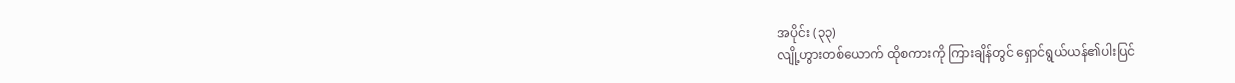အပိုင်း (၃၃)
လျို့ဟွားတစ်ယောက် ထိုစကားကို ကြားချိန်တွင် ရှောင်ရွယ်ယန်၏ပါးပြင်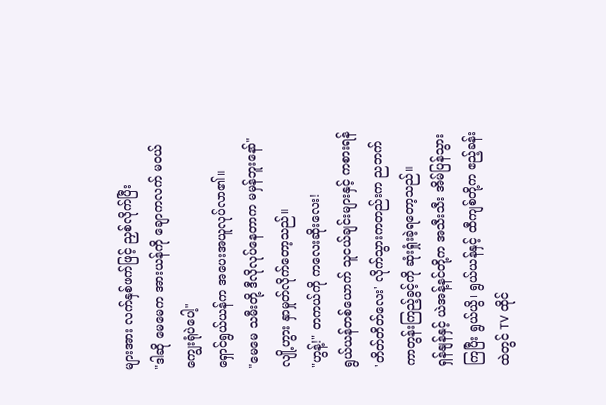များအား လက်နှစ်ဖက်ဖြင့် ညှစ်လိုက်ပြီး
"ဒါဆို မေမေက အားယန်ကို ချောကလက် မဝယ်ကျွေးရုံပဲပေါ့"
ရှောင်ရွယ်ယန်က အပေးအယူလုပ်လာ၏။
"မေမေ သမီးတို့ ဒီလိုလုပ်နေတာက မမှန်ဘူးနော်"
လျို့ဟွား နှာမှုတ်လိုက်တော့သည်။
"ဟွန့်!" တကယ်ကို ကလေးဆိုးလေး!
ရွယ်ယန်တစ်ယောက် သူငယ်ချင်းများနှင့် ကစားရန် 'တိတ်တိတ်လေး' လိုက်သွားကတည်းက ညဘက် ကာတွန်းကြည့်ခွင့်ကို ဆုံးရှုံးခဲ့ရတော့သည်။
ရှန်နျန်နှင့် ယဲအန့်နင်တို့က အသီးသီး အိမ်ပြန်သွားကြပြီး ရွယ်ယွိ၊ ရွယ်ယန်နှင့် ထီကျစ်တို့က ဧည့်ခန်းထဲတွင် TV ထိုင်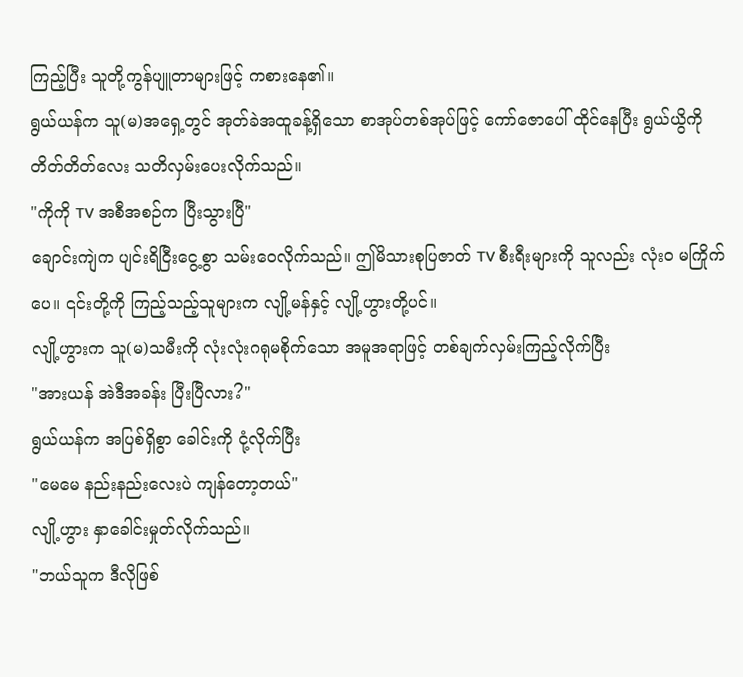ကြည့်ပြီး သူတို့ကွန်ပျူတာများဖြင့် ကစားနေ၏။
ရွယ်ယန်က သူ(မ)အရှေ့တွင် အုတ်ခဲအထူခန့်ရှိသော စာအုပ်တစ်အုပ်ဖြင့် ကော်ဇောပေါ် ထိုင်နေပြီး ရွယ်ယွိကို တိတ်တိတ်လေး သတိလှမ်းပေးလိုက်သည်။
"ကိုကို TV အစီအစဉ်က ပြီးသွားပြီ"
ချောင်းကျဲက ပျင်းရိငြီးငွေ့စွာ သမ်းဝေလိုက်သည်။ ဤမိသားစုပြဇာတ် TV စီးရီးများကို သူလည်း လုံးဝ မကြိုက်ပေ။ ၎င်းတို့ကို ကြည့်သည့်သူများက လျို့မန်နှင့် လျို့ဟွားတို့ပင်။
လျို့ဟွားက သူ(မ)သမီးကို လုံးလုံးဂရုမစိုက်သော အမူအရာဖြင့် တစ်ချက်လှမ်းကြည့်လိုက်ပြီး
"အားယန် အဲဒီအခန်း ပြီးပြီလား?"
ရွယ်ယန်က အပြစ်ရှိစွာ ခေါင်းကို ငုံ့လိုက်ပြီး
"မေမေ နည်းနည်းလေးပဲ ကျန်တော့တယ်"
လျို့ဟွား နှာခေါင်းမှုတ်လိုက်သည်။
"ဘယ်သူက ဒီလိုဖြစ်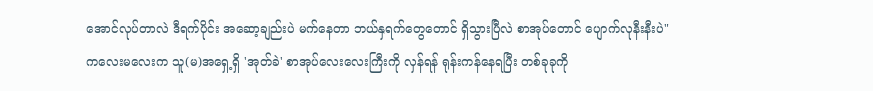အောင်လုပ်တာလဲ ဒီရက်ပိုင်း အဆော့ချည်းပဲ မက်နေတာ ဘယ်နှရက်တွေတောင် ရှိသွားပြီလဲ စာအုပ်တောင် ပျောက်လုနီးနီးပဲ"
ကလေးမလေးက သူ(မ)အရှေ့ရှိ 'အုတ်ခဲ' စာအုပ်လေးလေးကြီးကို လှန်ရန် ရုန်းကန်နေရပြီး တစ်ခုခုကို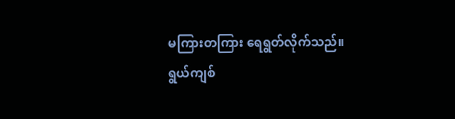မကြားတကြား ရေရွတ်လိုက်သည်။
ရွယ်ကျစ်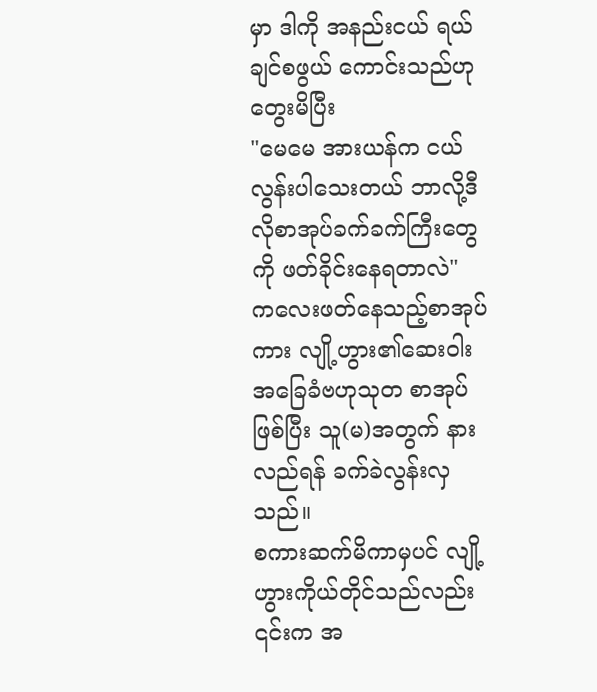မှာ ဒါကို အနည်းငယ် ရယ်ချင်စဖွယ် ကောင်းသည်ဟု တွေးမိပြီး
"မေမေ အားယန်က ငယ်လွန်းပါသေးတယ် ဘာလို့ဒီလိုစာအုပ်ခက်ခက်ကြီးတွေကို ဖတ်ခိုင်းနေရတာလဲ"
ကလေးဖတ်နေသည့်စာအုပ်ကား လျို့ဟွား၏ဆေးဝါးအခြေခံဗဟုသုတ စာအုပ်ဖြစ်ပြီး သူ(မ)အတွက် နားလည်ရန် ခက်ခဲလွန်းလှသည်။
စကားဆက်မိကာမှပင် လျို့ဟွားကိုယ်တိုင်သည်လည်း ၎င်းက အ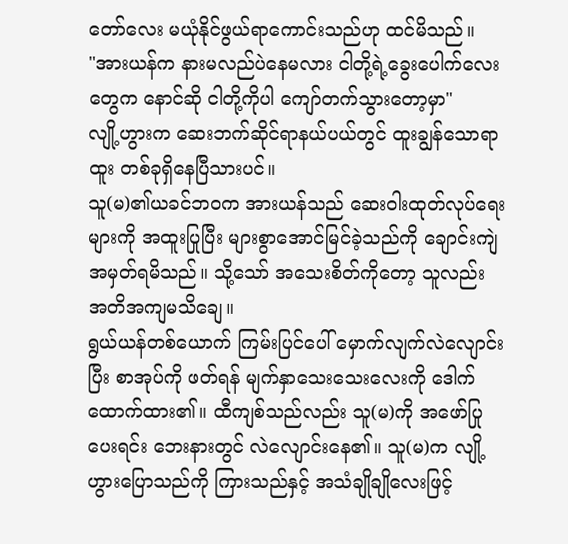တော်လေး မယုံနိုင်ဖွယ်ရာကောင်းသည်ဟု ထင်မိသည်။
"အားယန်က နားမလည်ပဲနေမလား ငါတို့ရဲ့ခွေးပေါက်လေးတွေက နောင်ဆို ငါတို့ကိုပါ ကျော်တက်သွားတော့မှာ"
လျို့ဟွားက ဆေးဘက်ဆိုင်ရာနယ်ပယ်တွင် ထူးချွန်သောရာထူး တစ်ခုရှိနေပြီသားပင်။
သူ(မ)၏ယခင်ဘဝက အားယန်သည် ဆေးဝါးထုတ်လုပ်ရေးများကို အထူးပြုပြီး များစွာအောင်မြင်ခဲ့သည်ကို ချောင်းကျဲ အမှတ်ရမိသည်။ သို့သော် အသေးစိတ်ကိုတော့ သူလည်း အတိအကျမသိချေ။
ရွယ်ယန်တစ်ယောက် ကြမ်းပြင်ပေါ် မှောက်လျက်လဲလျောင်းပြီး စာအုပ်ကို ဖတ်ရန် မျက်နှာသေးသေးလေးကို ဒေါက်ထောက်ထား၏။ ထီကျစ်သည်လည်း သူ(မ)ကို အဖော်ပြုပေးရင်း ဘေးနားတွင် လဲလျောင်းနေ၏။ သူ(မ)က လျို့ဟွားပြောသည်ကို ကြားသည်နှင့် အသံချိုချိုလေးဖြင့်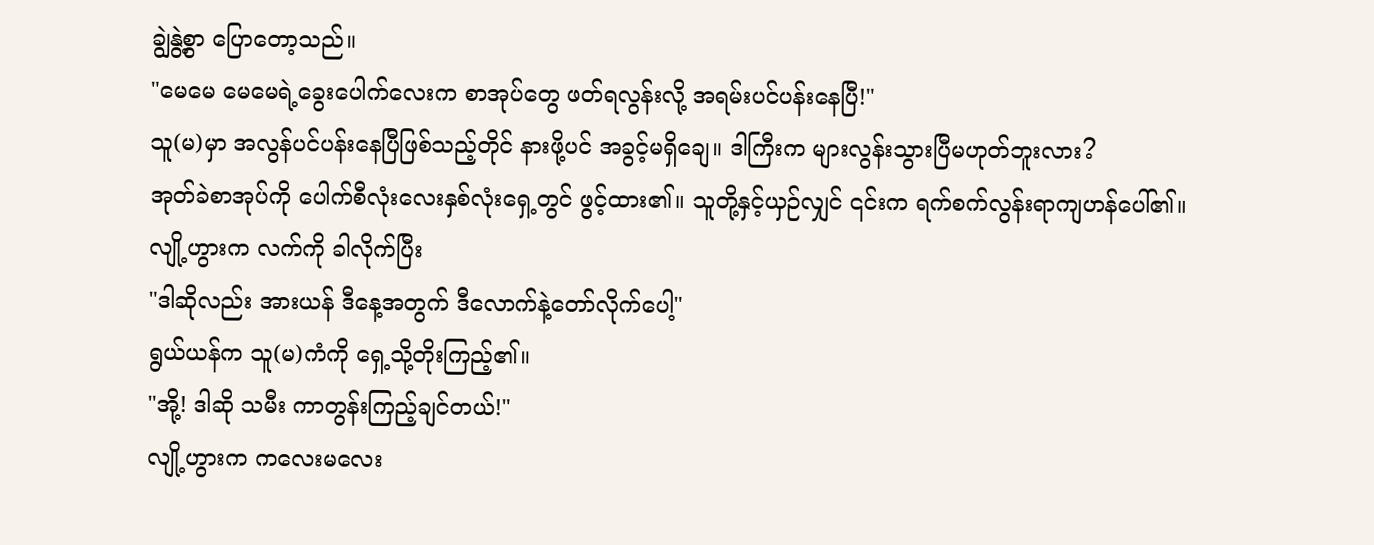ချွဲနွဲ့စွာ ပြောတော့သည်။
"မေမေ မေမေရဲ့ခွေးပေါက်လေးက စာအုပ်တွေ ဖတ်ရလွန်းလို့ အရမ်းပင်ပန်းနေပြီ!"
သူ(မ)မှာ အလွန်ပင်ပန်းနေပြီဖြစ်သည့်တိုင် နားဖို့ပင် အခွင့်မရှိချေ။ ဒါကြီးက များလွန်းသွားပြီမဟုတ်ဘူးလား?
အုတ်ခဲစာအုပ်ကို ပေါက်စီလုံးလေးနှစ်လုံးရှေ့တွင် ဖွင့်ထား၏။ သူတို့နှင့်ယှဉ်လျှင် ၎င်းက ရက်စက်လွန်းရာကျဟန်ပေါ်၏။
လျို့ဟွားက လက်ကို ခါလိုက်ပြီး
"ဒါဆိုလည်း အားယန် ဒီနေ့အတွက် ဒီလောက်နဲ့တော်လိုက်ပေါ့"
ရွယ်ယန်က သူ(မ)ကံကို ရှေ့သို့တိုးကြည့်၏။
"အို့! ဒါဆို သမီး ကာတွန်းကြည့်ချင်တယ်!"
လျို့ဟွားက ကလေးမလေး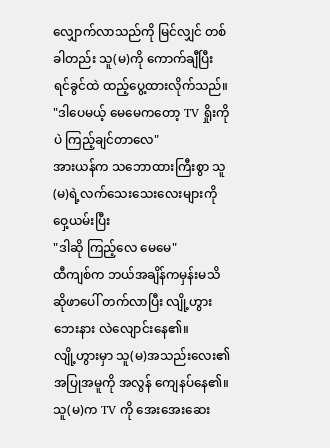လျှောက်လာသည်ကို မြင်လျှင် တစ်ခါတည်း သူ(မ)ကို ကောက်ချီပြီး ရင်ခွင်ထဲ ထည့်ပွေ့ထားလိုက်သည်။
"ဒါပေမယ့် မေမေကတော့ TV ရှိုးကိုပဲ ကြည့်ချင်တာလေ"
အားယန်က သဘောထားကြီးစွာ သူ(မ)ရဲ့လက်သေးသေးလေးများကို ဝှေ့ယမ်းပြီး
"ဒါဆို ကြည့်လေ မေမေ"
ထီကျစ်က ဘယ်အချိန်ကမှန်းမသိ ဆိုဖာပေါ် တက်လာပြီး လျို့ဟွားဘေးနား လဲလျောင်းနေ၏။
လျို့ဟွားမှာ သူ(မ)အသည်းလေး၏ အပြုအမူကို အလွန် ကျေနပ်နေ၏။ သူ(မ)က TV ကို အေးအေးဆေး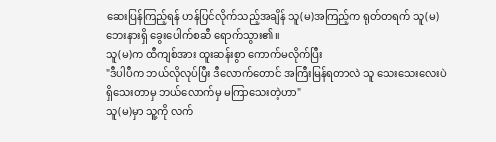ဆေးပြန်ကြည့်ရန် ဟန်ပြင်လိုက်သည့်အချိန် သူ(မ)အကြည့်က ရုတ်တရက် သူ(မ)ဘေးနားရှိ ခွေးပေါက်စဆီ ရောက်သွား၏။
သူ(မ)က ထီကျစ်အား ထူးဆန်းစွာ ကောက်မလိုက်ပြီး
"ဒီပါပီက ဘယ်လိုလုပ်ပြီး ဒီလောက်တောင် အကြီးမြန်ရတာလဲ သူ သေးသေးလေးပဲ ရှိသေးတာမှ ဘယ်လောက်မှ မကြာသေးတဲ့ဟာ"
သူ(မ)မှာ သူ့ကို လက်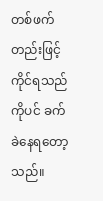တစ်ဖက်တည်းဖြင့် ကိုင်ရသည်ကိုပင် ခက်ခဲနေရတော့သည်။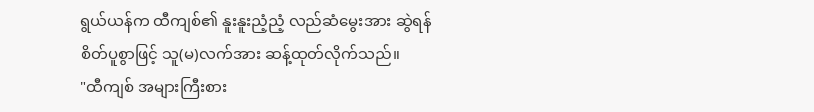ရွယ်ယန်က ထီကျစ်၏ နူးနူးညံ့ညံ့ လည်ဆံမွေးအား ဆွဲရန် စိတ်ပူစွာဖြင့် သူ(မ)လက်အား ဆန့်ထုတ်လိုက်သည်။
"ထီကျစ် အများကြီးစား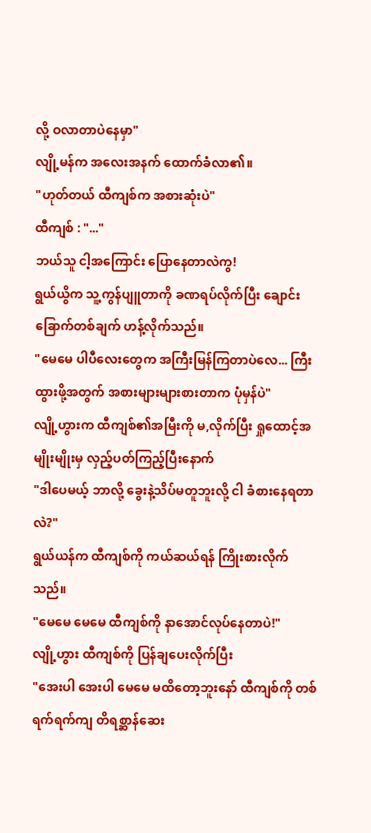လို့ ဝလာတာပဲနေမှာ"
လျို့မန်က အလေးအနက် ထောက်ခံလာ၏။
"ဟုတ်တယ် ထီကျစ်က အစားဆုံးပဲ"
ထီကျစ် : "..."
ဘယ်သူ ငါ့အကြောင်း ပြောနေတာလဲကွ!
ရွယ်ယွိက သူ့ကွန်ပျူတာကို ခဏရပ်လိုက်ပြီး ချောင်းခြောက်တစ်ချက် ဟန့်လိုက်သည်။
"မေမေ ပါပီလေးတွေက အကြီးမြန်ကြတာပဲလေ... ကြီးထွားဖို့အတွက် အစားများများစားတာက ပုံမှန်ပဲ"
လျို့ဟွားက ထီကျစ်၏အမြီးကို မ,လိုက်ပြီး ရှုထောင့်အမျိုးမျိုးမှ လှည့်ပတ်ကြည့်ပြီးနောက်
"ဒါပေမယ့် ဘာလို့ ခွေးနဲ့သိပ်မတူဘူးလို့ ငါ ခံစားနေရတာလဲ?"
ရွယ်ယန်က ထီကျစ်ကို ကယ်ဆယ်ရန် ကြိုးစားလိုက်သည်။
"မေမေ မေမေ ထီကျစ်ကို နာအောင်လုပ်နေတာပဲ!"
လျို့ဟွား ထီကျစ်ကို ပြန်ချပေးလိုက်ပြီး
"အေးပါ အေးပါ မေမေ မထိတော့ဘူးနော် ထီကျစ်ကို တစ်ရက်ရက်ကျ တိရစ္ဆာန်ဆေး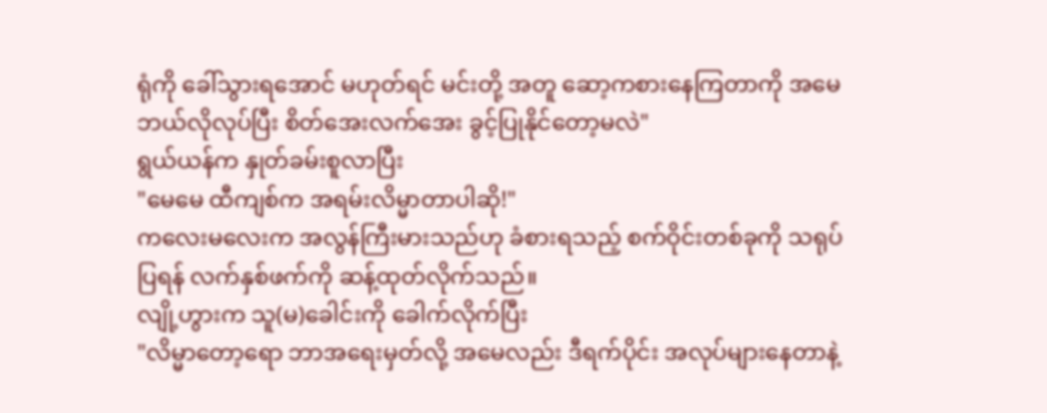ရုံကို ခေါ်သွားရအောင် မဟုတ်ရင် မင်းတို့ အတူ ဆော့ကစားနေကြတာကို အမေ ဘယ်လိုလုပ်ပြီး စိတ်အေးလက်အေး ခွင့်ပြုနိုင်တော့မလဲ"
ရွယ်ယန်က နှုတ်ခမ်းစူလာပြီး
"မေမေ ထီကျစ်က အရမ်းလိမ္မာတာပါဆို!"
ကလေးမလေးက အလွန်ကြီးမားသည်ဟု ခံစားရသည့် စက်ဝိုင်းတစ်ခုကို သရုပ်ပြရန် လက်နှစ်ဖက်ကို ဆန့်ထုတ်လိုက်သည်။
လျို့ဟွားက သူ(မ)ခေါင်းကို ခေါက်လိုက်ပြီး
"လိမ္မာတော့ရော ဘာအရေးမှတ်လို့ အမေလည်း ဒီရက်ပိုင်း အလုပ်များနေတာနဲ့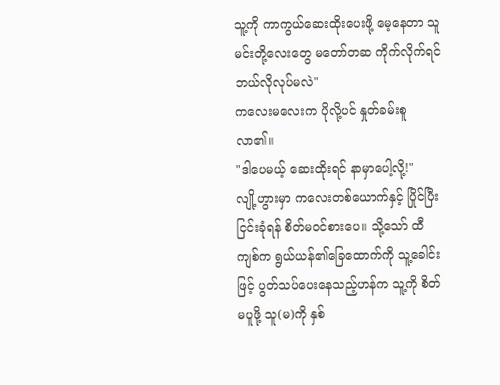သူ့ကို ကာကွယ်ဆေးထိုးပေးဖို့ မေ့နေတာ သူ မင်းတို့လေးတွေ မတော်တဆ ကိုက်လိုက်ရင် ဘယ်လိုလုပ်မလဲ"
ကလေးမလေးက ပိုလို့ပင် နှုတ်ခမ်းစူလာ၏။
"ဒါပေမယ့် ဆေးထိုးရင် နာမှာပေါ့လို့!"
လျို့ဟွားမှာ ကလေးတစ်ယောက်နှင့် ပြိုင်ပြီး ငြင်းခုံရန် စိတ်မဝင်စားပေ။ သို့သော် ထီကျစ်က ရွယ်ယန်၏ခြေထောက်ကို သူ့ခေါင်းဖြင့် ပွတ်သပ်ပေးနေသည့်ဟန်က သူ့ကို စိတ်မပူဖို့ သူ(မ)ကို နှစ်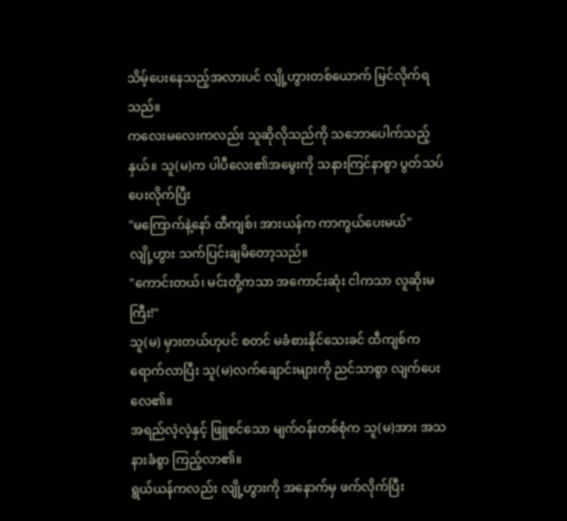သိမ့်ပေးနေသည့်အလားပင် လျို့ဟွားတစ်ယောက် မြင်လိုက်ရသည်။
ကလေးမလေးကလည်း သူဆိုလိုသည်ကို သဘောပေါက်သည့်နှယ်။ သူ(မ)က ပါပီလေး၏အမွေးကို သနားကြင်နာစွာ ပွတ်သပ်ပေးလိုက်ပြီး
"မကြောက်နဲ့နော် ထီကျစ်၊ အားယန်က ကာကွယ်ပေးမယ်"
လျို့ဟွား သက်ပြင်းချမိတော့သည်။
"ကောင်းတယ်၊ မင်းတို့ကသာ အကောင်းဆုံး ငါကသာ လူဆိုးမကြီး!"
သူ(မ) မှားတယ်ဟုပင် စတင် မခံစားနိုင်သေးခင် ထီကျစ်က ရောက်လာပြီး သူ(မ)လက်ချောင်းများကို ညင်သာစွာ လျက်ပေးလေ၏။
အရည်လဲ့လဲ့နှင့် ဖြူစင်သော မျက်ဝန်းတစ်စုံက သူ(မ)အား အသနားခံစွာ ကြည့်လာ၏။
ရွယ်ယန်ကလည်း လျို့ဟွားကို အနောက်မှ ဖက်လိုက်ပြီး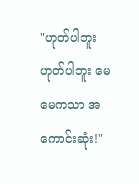"ဟုတ်ပါဘူး ဟုတ်ပါဘူး မေမေကသာ အကောင်းဆုံး!"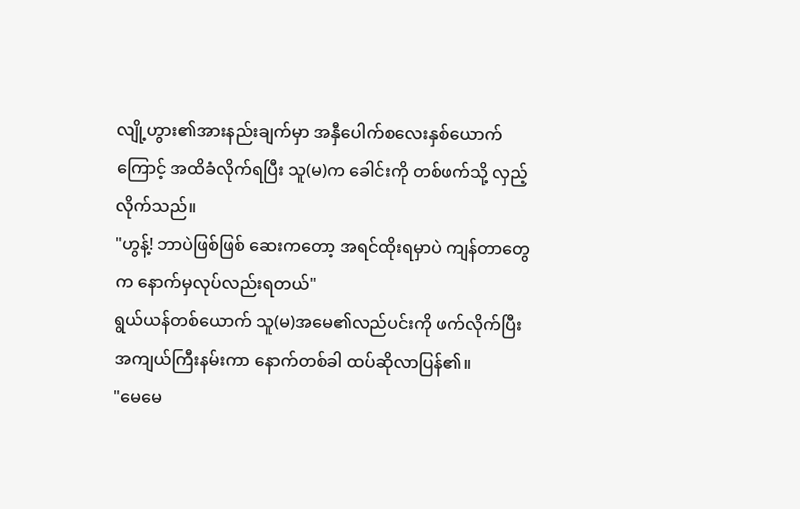လျို့ဟွား၏အားနည်းချက်မှာ အနှီပေါက်စလေးနှစ်ယောက်ကြောင့် အထိခံလိုက်ရပြီး သူ(မ)က ခေါင်းကို တစ်ဖက်သို့ လှည့်လိုက်သည်။
"ဟွန့်! ဘာပဲဖြစ်ဖြစ် ဆေးကတော့ အရင်ထိုးရမှာပဲ ကျန်တာတွေက နောက်မှလုပ်လည်းရတယ်"
ရွယ်ယန်တစ်ယောက် သူ(မ)အမေ၏လည်ပင်းကို ဖက်လိုက်ပြီး အကျယ်ကြီးနမ်းကာ နောက်တစ်ခါ ထပ်ဆိုလာပြန်၏။
"မေမေ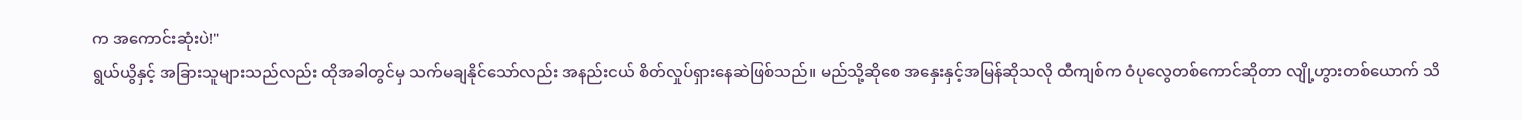က အကောင်းဆုံးပဲ!"
ရွယ်ယွိနှင့် အခြားသူများသည်လည်း ထိုအခါတွင်မှ သက်မချနိုင်သော်လည်း အနည်းငယ် စိတ်လှုပ်ရှားနေဆဲဖြစ်သည်။ မည်သို့ဆိုစေ အနှေးနှင့်အမြန်ဆိုသလို ထီကျစ်က ဝံပုလွေတစ်ကောင်ဆိုတာ လျို့ဟွားတစ်ယောက် သိ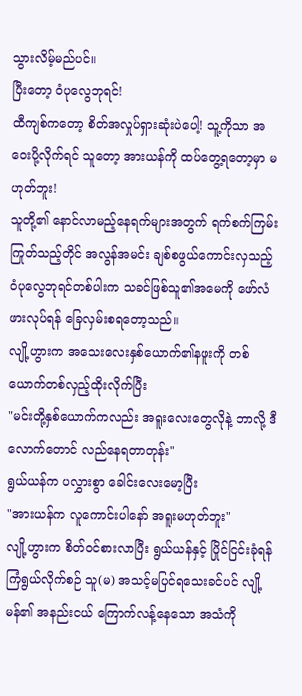သွားလိမ့်မည်ပင်။
ပြီးတော့ ဝံပုလွေဘုရင်!
ထီကျစ်ကတော့ စိတ်အလှုပ်ရှားဆုံးပဲပေါ့! သူ့ကိုသာ အဝေးပို့လိုက်ရင် သူတော့ အားယန်ကို ထပ်တွေ့ရတော့မှာ မဟုတ်ဘူး!
သူတို့၏ နောင်လာမည့်နေရက်များအတွက် ရက်စက်ကြမ်းကြုတ်သည့်တိုင် အလွန်အမင်း ချစ်စဖွယ်ကောင်းလှသည့် ဝံပုလွေဘုရင်တစ်ပါးက သခင်ဖြစ်သူ၏အမေကို ဖော်လံဖားလုပ်ရန် ခြေလှမ်းစရတော့သည်။
လျို့ဟွားက အသေးလေးနှစ်ယောက်၏နဖူးကို တစ်ယောက်တစ်လှည့်ထိုးလိုက်ပြီး
"မင်းတို့နှစ်ယောက်ကလည်း အရူးလေးတွေလိုနဲ့ ဘာလို့ ဒီလောက်တောင် လည်နေရတာတုန်း"
ရွယ်ယန်က ပလွှားစွာ ခေါင်းလေးမော့ပြီး
"အားယန်က လူကောင်းပါနော် အရူးမဟုတ်ဘူး"
လျို့ဟွားက စိတ်ဝင်စားလာပြီး ရွယ်ယန်နှင့် ပြိုင်ငြင်းခုံရန် ကြံရွယ်လိုက်စဉ် သူ(မ) အသင့်မပြင်ရသေးခင်ပင် လျို့မန်၏ အနည်းငယ် ကြောက်လန့်နေသော အသံကို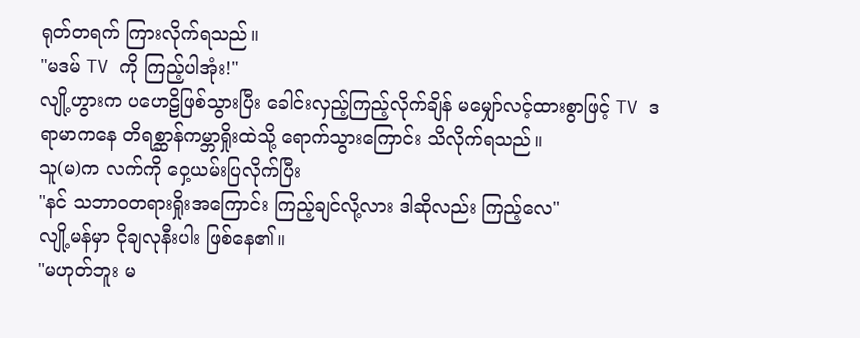ရုတ်တရက် ကြားလိုက်ရသည်။
"မဒမ် TV ကို ကြည့်ပါအုံး!"
လျို့ဟွားက ပဟေဠိဖြစ်သွားပြီး ခေါင်းလှည့်ကြည့်လိုက်ချိန် မမျှော်လင့်ထားစွာဖြင့် TV ဒရာမာကနေ တိရစ္ဆာန်ကမ္ဘာရှိုးထဲသို့ ရောက်သွားကြောင်း သိလိုက်ရသည်။
သူ(မ)က လက်ကို ဝှေ့ယမ်းပြလိုက်ပြီး
"နင် သဘာဝတရားရှိုးအကြောင်း ကြည့်ချင်လို့လား ဒါဆိုလည်း ကြည့်လေ"
လျို့မန်မှာ ငိုချလုနီးပါး ဖြစ်နေ၏။
"မဟုတ်ဘူး မ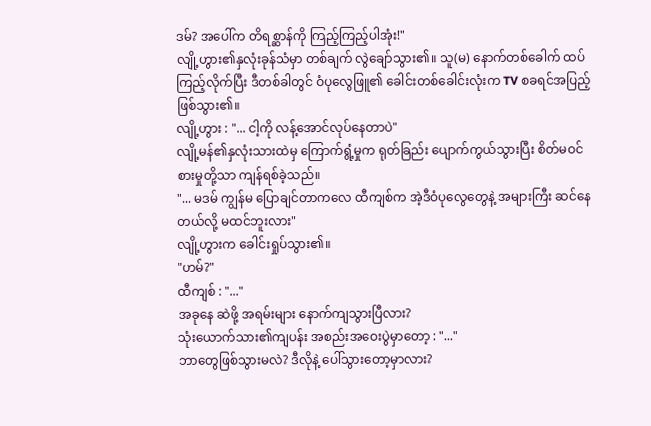ဒမ်? အပေါ်က တိရစ္ဆာန်ကို ကြည့်ကြည့်ပါအုံး!"
လျို့ဟွား၏နှလုံးခုန်သံမှာ တစ်ချက် လွဲချော်သွား၏။ သူ(မ) နောက်တစ်ခေါက် ထပ်ကြည့်လိုက်ပြီး ဒီတစ်ခါတွင် ဝံပုလွေဖြူ၏ ခေါင်းတစ်ခေါင်းလုံးက TV စခရင်အပြည့် ဖြစ်သွား၏။
လျို့ဟွား : "... ငါ့ကို လန့်အောင်လုပ်နေတာပဲ"
လျို့မန်၏နှလုံးသားထဲမှ ကြောက်ရွံ့မှုက ရုတ်ခြည်း ပျောက်ကွယ်သွားပြီး စိတ်မဝင်စားမှုတို့သာ ကျန်ရစ်ခဲ့သည်။
"... မဒမ် ကျွန်မ ပြောချင်တာကလေ ထီကျစ်က အဲ့ဒီဝံပုလွေတွေနဲ့ အများကြီး ဆင်နေတယ်လို့ မထင်ဘူးလား"
လျို့ဟွားက ခေါင်းရှုပ်သွား၏။
"ဟမ်?"
ထီကျစ် : "..."
အခုနေ ဆဲဖို့ အရမ်းများ နောက်ကျသွားပြီလား?
သုံးယောက်သား၏ကျပန်း အစည်းအဝေးပွဲမှာတော့ : "..."
ဘာတွေဖြစ်သွားမလဲ? ဒီလိုနဲ့ ပေါ်သွားတော့မှာလား?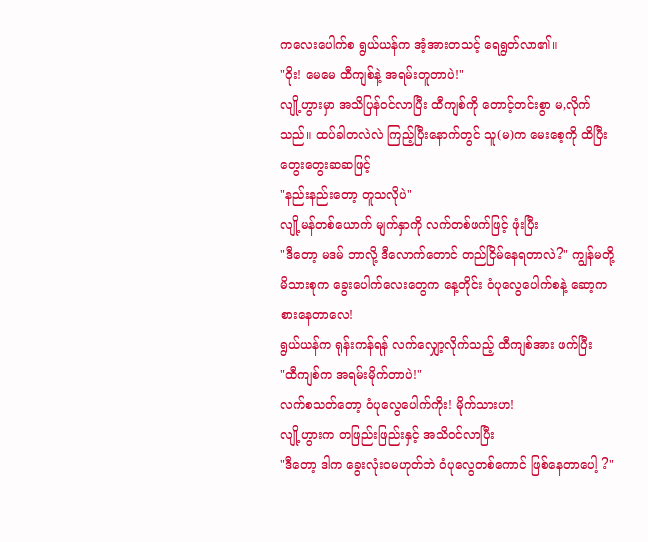ကလေးပေါက်စ ရွယ်ယန်က အံ့အားတသင့် ရေရွတ်လာ၏။
"ဝိုး! မေမေ ထီကျစ်နဲ့ အရမ်းတူတာပဲ!"
လျို့ဟွားမှာ အသိပြန်ဝင်လာပြီး ထီကျစ်ကို တောင့်တင်းစွာ မ,လိုက်သည်။ ထပ်ခါတလဲလဲ ကြည့်ပြီးနောက်တွင် သူ(မ)က မေးစေ့ကို ထိပြီး တွေးတွေးဆဆဖြင့်
"နည်းနည်းတော့ တူသလိုပဲ"
လျို့မန်တစ်ယောက် မျက်နှာကို လက်တစ်ဖက်ဖြင့် ဖုံးပြီး
"ဒီတော့ မဒမ် ဘာလို့ ဒီလောက်တောင် တည်ငြိမ်နေရတာလဲ?" ကျွန်မတို့မိသားစုက ခွေးပေါက်လေးတွေက နေ့တိုင်း ဝံပုလွေပေါက်စနဲ့ ဆော့ကစားနေတာလေ!
ရွယ်ယန်က ရုန်းကန်ရန် လက်လျှော့လိုက်သည့် ထီကျစ်အား ဖက်ပြီး
"ထီကျစ်က အရမ်းမိုက်တာပဲ!"
လက်စသတ်တော့ ဝံပုလွေပေါက်ကိုး! မိုက်သားဟ!
လျို့ဟွားက တဖြည်းဖြည်းနှင့် အသိဝင်လာပြီး
"ဒီတော့ ဒါက ခွေးလုံးဝမဟုတ်ဘဲ ဝံပုလွေတစ်ကောင် ဖြစ်နေတာပေါ့ ?"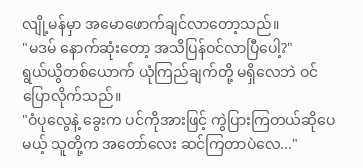လျို့မန်မှာ အမောဖောက်ချင်လာတော့သည်။
"မဒမ် နောက်ဆုံးတော့ အသိပြန်ဝင်လာပြီပေါ့?"
ရွယ်ယွိတစ်ယောက် ယုံကြည်ချက်တို့ မရှိလေဘဲ ဝင်ပြောလိုက်သည်။
"ဝံပုလွေနဲ့ ခွေးက ပင်ကိုအားဖြင့် ကွဲပြားကြတယ်ဆိုပေမယ့် သူတို့က အတော်လေး ဆင်ကြတာပဲလေ..."